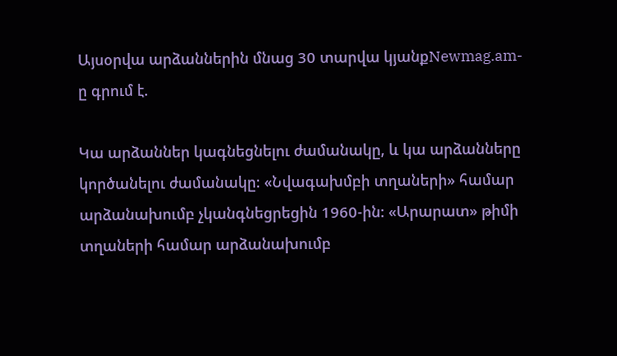Այսօրվա արձաններին մնաց 30 տարվա կյանքNewmag.am-ը գրում է.

Կա արձաններ կագնեցնելու ժամանակը, և կա արձանները կործանելու ժամանակը: «Նվագախմբի տղաների» համար արձանախումբ չկանգնեցրեցին 1960-ին: «Արարատ» թիմի տղաների համար արձանախումբ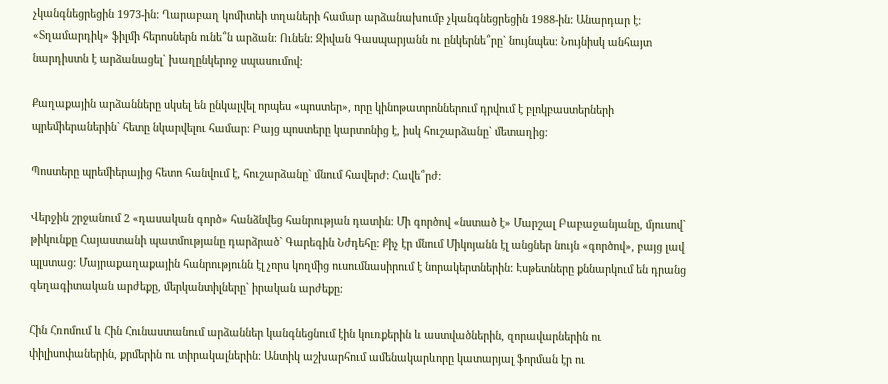չկանգնեցրեցին 1973-ին: Ղարաբաղ կոմիտեի տղաների համար արձանախումբ չկանգնեցրեցին 1988-ին: Անարդար է: «Տղամարդիկ» ֆիլմի հերոսներն ունե՞ն արձան: Ունեն: Զիվան Գասպարյանն ու ընկերնե՞րը` նույնպես: Նույնիսկ անհայտ նարդիստն է արձանացել` խաղընկերոջ սպասումով:

Քաղաքային արձանները սկսել են ընկալվել որպես «պոստեր», որը կինոթատրոններում դրվում է բլոկբաստերների պրեմիերաներին` հետը նկարվելու համար: Բայց պոստերը կարտոնից է, իսկ հուշարձանը` մետաղից:

Պոստերը պրեմիերայից հետո հանվում է, հուշարձանը` մնում հավերժ: Հավե՞րժ:

Վերջին շրջանում 2 «դասական գործ» հանձնվեց հանրության դատին: Մի գործով «նստած է» Մարշալ Բաբաջանյանը, մյուսով` թիկունքը Հայաստանի պատմությանը դարձրած` Գարեգին Նժդեհը: Քիչ էր մնում Միկոյանն էլ անցներ նույն «գործով», բայց լավ պլստաց: Մայրաքաղաքային հանրությունն էլ չորս կողմից ուսումնասիրում է նորակերտներին: Էսթետները քննարկում են դրանց գեղագիտական արժեքը, մերկանտիլները` իրական արժեքը:

Հին Հռոմում և Հին Հունաստանում արձաններ կանգնեցնում էին կուռքերին և աստվածներին, զորավարներին ու փիլիսոփաներին, քրմերին ու տիրակալներին: Անտիկ աշխարհում ամենակարևորը կատարյալ ֆորման էր ու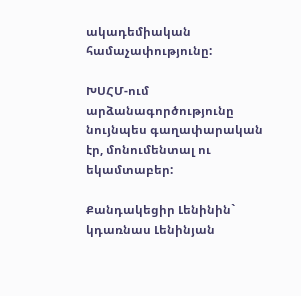ակադեմիական համաչափությունը:

ԽՍՀՄ-ում արձանագործությունը նույնպես գաղափարական էր, մոնումենտալ ու եկամտաբեր:

Քանդակեցիր Լենինին` կդառնաս Լենինյան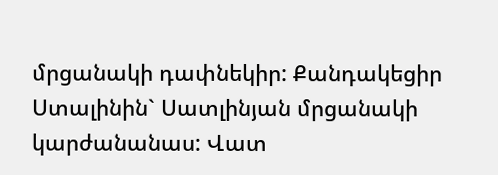մրցանակի դափնեկիր: Քանդակեցիր Ստալինին` Սատլինյան մրցանակի կարժանանաս: Վատ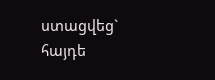ստացվեց` հայդե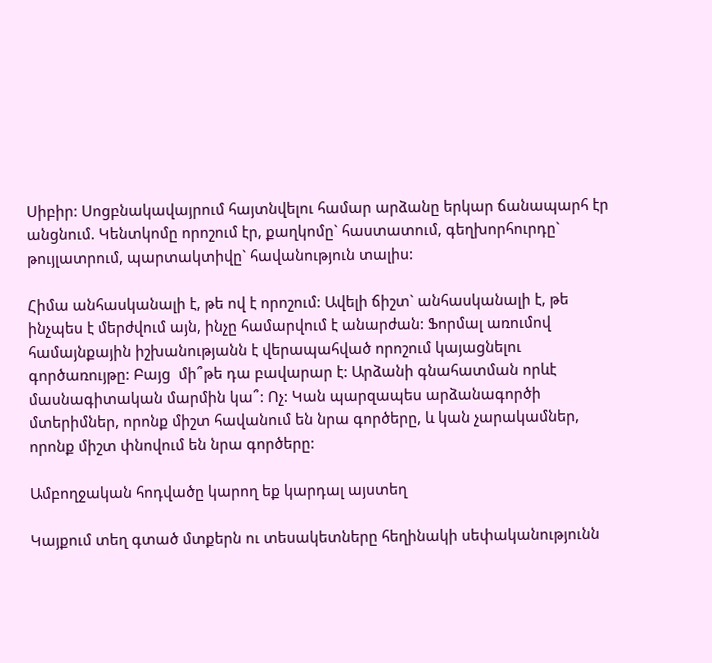Սիբիր: Սոցբնակավայրում հայտնվելու համար արձանը երկար ճանապարհ էր անցնում. Կենտկոմը որոշում էր, քաղկոմը` հաստատում, գեղխորհուրդը` թույլատրում, պարտակտիվը` հավանություն տալիս:

Հիմա անհասկանալի է, թե ով է որոշում: Ավելի ճիշտ` անհասկանալի է, թե ինչպես է մերժվում այն, ինչը համարվում է անարժան: Ֆորմալ առումով համայնքային իշխանությանն է վերապահված որոշում կայացնելու գործառույթը: Բայց  մի՞թե դա բավարար է: Արձանի գնահատման որևէ մասնագիտական մարմին կա՞: Ոչ: Կան պարզապես արձանագործի մտերիմներ, որոնք միշտ հավանում են նրա գործերը, և կան չարակամներ, որոնք միշտ փնովում են նրա գործերը:

Ամբողջական հոդվածը կարող եք կարդալ այստեղ

Կայքում տեղ գտած մտքերն ու տեսակետները հեղինակի սեփականությունն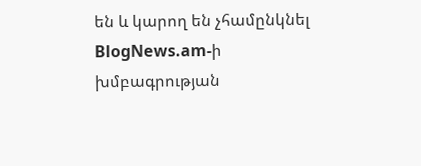են և կարող են չհամընկնել BlogNews.am-ի խմբագրության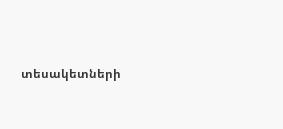տեսակետների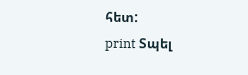հետ:
print Տպել